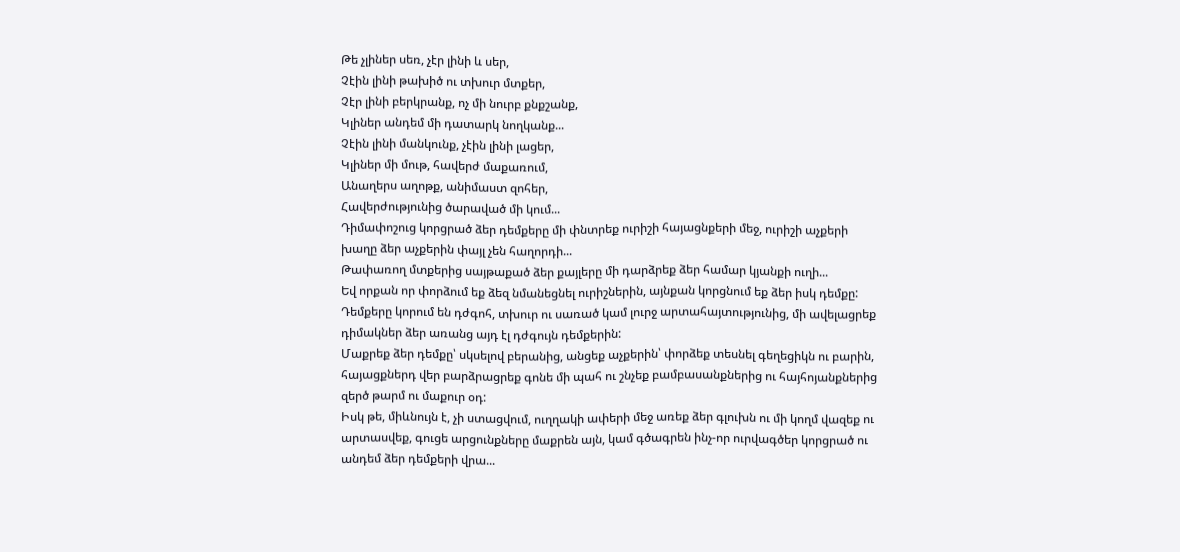Թե չլիներ սեռ, չէր լինի և սեր,
Չէին լինի թախիծ ու տխուր մտքեր,
Չէր լինի բերկրանք, ոչ մի նուրբ քնքշանք,
Կլիներ անդեմ մի դատարկ նողկանք...
Չէին լինի մանկունք, չէին լինի լացեր,
Կլիներ մի մութ, հավերժ մաքառում,
Անաղերս աղոթք, անիմաստ զոհեր,
Հավերժությունից ծարաված մի կում...
Դիմափոշուց կորցրած ձեր դեմքերը մի փնտրեք ուրիշի հայացնքերի մեջ, ուրիշի աչքերի խաղը ձեր աչքերին փայլ չեն հաղորդի...
Թափառող մտքերից սայթաքած ձեր քայլերը մի դարձրեք ձեր համար կյանքի ուղի...
Եվ որքան որ փորձում եք ձեզ նմանեցնել ուրիշներին, այնքան կորցնում եք ձեր իսկ դեմքը:
Դեմքերը կորում են դժգոհ, տխուր ու սառած կամ լուրջ արտահայտությունից, մի ավելացրեք դիմակներ ձեր առանց այդ էլ դժգույն դեմքերին:
Մաքրեք ձեր դեմքը՝ սկսելով բերանից, անցեք աչքերին՝ փորձեք տեսնել գեղեցիկն ու բարին, հայացքներդ վեր բարձրացրեք գոնե մի պահ ու շնչեք բամբասանքներից ու հայհոյանքներից զերծ թարմ ու մաքուր օդ:
Իսկ թե, միևնույն է, չի ստացվում, ուղղակի ափերի մեջ առեք ձեր գլուխն ու մի կողմ վազեք ու արտասվեք, գուցե արցունքները մաքրեն այն, կամ գծագրեն ինչ-որ ուրվագծեր կորցրած ու անդեմ ձեր դեմքերի վրա...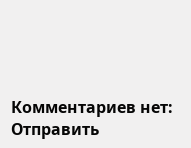Комментариев нет:
Отправить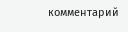комментарий